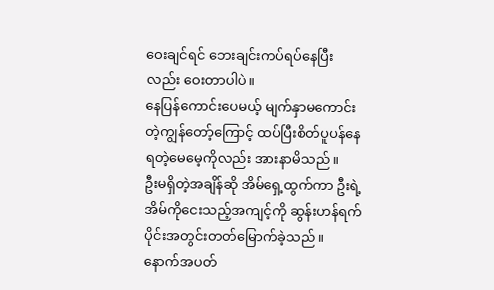ဝေးချင်ရင် ဘေးချင်းကပ်ရပ်နေပြီးလည်း ဝေးတာပါပဲ။
နေပြန်ကောင်းပေမယ့် မျက်နှာမကောင်းတဲ့ကျွန်တော့်ကြောင့် ထပ်ပြီးစိတ်ပူပန်နေရတဲ့မေမေ့ကိုလည်း အားနာမိသည်။
ဦးမရှိတဲ့အချိန်ဆို အိမ်ရှေ့ထွက်ကာ ဦးရဲ့အိမ်ကိုငေးသည့်အကျင့်ကို ဆွန်းဟန်ရက်ပိုင်းအတွင်းတတ်မြောက်ခဲ့သည်။
နောက်အပတ်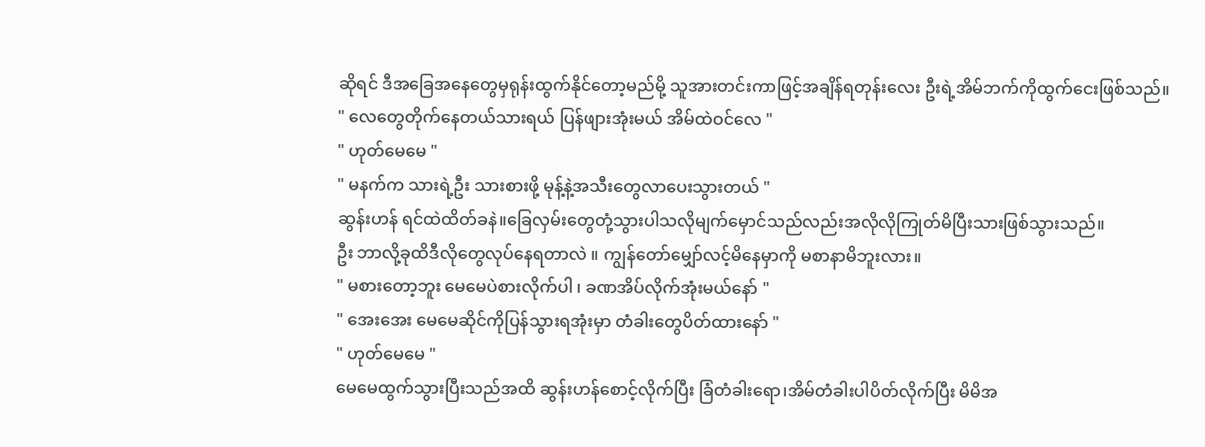ဆိုရင် ဒီအခြေအနေတွေမှရုန်းထွက်နိုင်တော့မည်မို့ သူအားတင်းကာဖြင့်အချိန်ရတုန်းလေး ဦးရဲ့အိမ်ဘက်ကိုထွက်ငေးဖြစ်သည်။
" လေတွေတိုက်နေတယ်သားရယ် ပြန်ဖျားအုံးမယ် အိမ်ထဲဝင်လေ "
" ဟုတ်မေမေ "
" မနက်က သားရဲ့ဦး သားစားဖို့ မုန့်နဲ့အသီးတွေလာပေးသွားတယ် "
ဆွန်းဟန် ရင်ထဲထိတ်ခနဲ။ခြေလှမ်းတွေတုံ့သွားပါသလိုမျက်မှောင်သည်လည်းအလိုလိုကြုတ်မိပြီးသားဖြစ်သွားသည်။
ဦး ဘာလို့ခုထိဒီလိုတွေလုပ်နေရတာလဲ ။ ကျွန်တော်မျှော်လင့်မိနေမှာကို မစာနာမိဘူးလား။
" မစားတော့ဘူး မေမေပဲစားလိုက်ပါ ၊ ခဏအိပ်လိုက်အုံးမယ်နော် "
" အေးအေး မေမေဆိုင်ကိုပြန်သွားရအုံးမှာ တံခါးတွေပိတ်ထားနော် "
" ဟုတ်မေမေ "
မေမေထွက်သွားပြီးသည်အထိ ဆွန်းဟန်စောင့်လိုက်ပြီး ခြံတံခါးရော၊အိမ်တံခါးပါပိတ်လိုက်ပြီး မိမိအ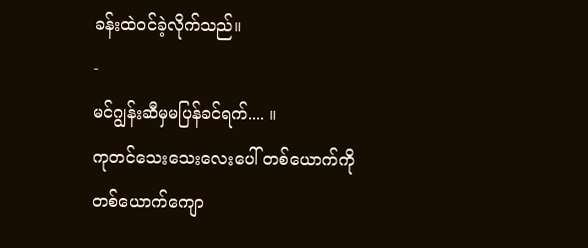ခန်းထဲဝင်ခဲ့လိုက်သည်။
-
မင်ဂျွန်းဆီမှမပြန်ခင်ရက်.... ။
ကုတင်သေးသေးလေးပေါ် တစ်ယောက်ကိုတစ်ယောက်ကျော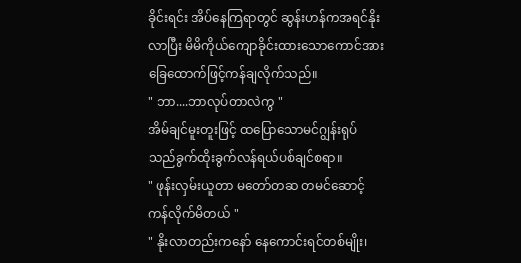ခိုင်းရင်း အိပ်နေကြရာတွင် ဆွန်းဟန်ကအရင်နိုးလာပြီး မိမိကိုယ်ကျောခိုင်းထားသောကောင်အား ခြေထောက်ဖြင့်ကန်ချလိုက်သည်။
" ဘာ....ဘာလုပ်တာလဲကွ "
အိမ်ချင်မူးတူးဖြင့် ထပြောသောမင်ဂျွန်းရုပ်သည်ခွက်ထိုးခွက်လန်ရယ်ပစ်ချင်စရာ။
" ဖုန်းလှမ်းယူတာ မတော်တဆ တမင်ဆောင့်ကန်လိုက်မိတယ် "
" နိုးလာတည်းကနော် နေကောင်းရင်တစ်မျိုး၊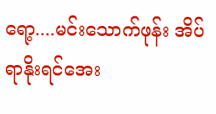ရော့....မင်းသောက်ဖုန်း အိပ်ရာနိုးရင်အေး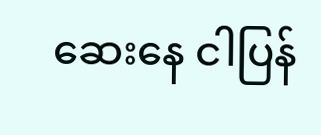ဆေးနေ ငါပြန်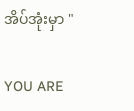အိပ်အုံးမှာ "

YOU ARE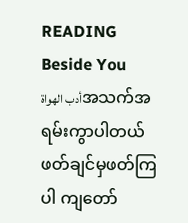READING
Beside You
أدب الهواةအသက်အရမ်းကွာပါတယ် ဖတ်ချင်မှဖတ်ကြပါ ကျတော်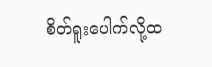စိတ်ရူးပေါက်လို့ထ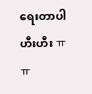ရေးတာပါဟီးဟီး ㅠㅠ